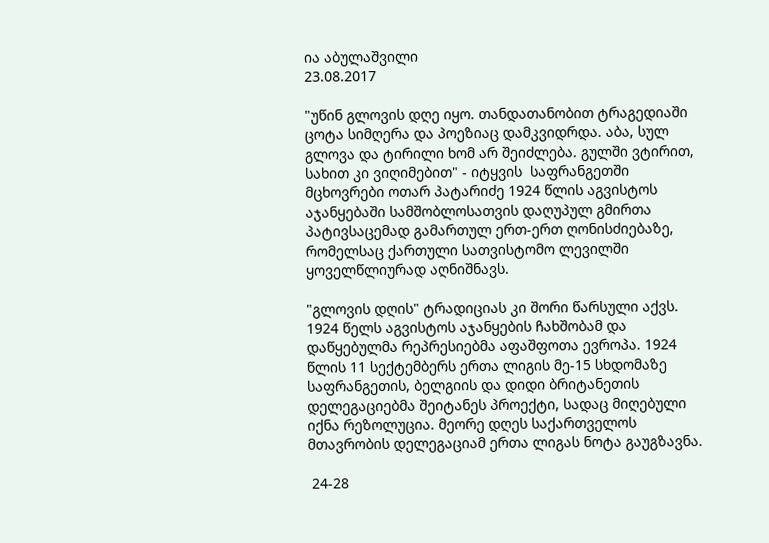ია აბულაშვილი
23.08.2017

"უწინ გლოვის დღე იყო. თანდათანობით ტრაგედიაში ცოტა სიმღერა და პოეზიაც დამკვიდრდა. აბა, სულ გლოვა და ტირილი ხომ არ შეიძლება. გულში ვტირით, სახით კი ვიღიმებით" - იტყვის  საფრანგეთში მცხოვრები ოთარ პატარიძე 1924 წლის აგვისტოს აჯანყებაში სამშობლოსათვის დაღუპულ გმირთა პატივსაცემად გამართულ ერთ-ერთ ღონისძიებაზე, რომელსაც ქართული სათვისტომო ლევილში ყოველწლიურად აღნიშნავს.

"გლოვის დღის" ტრადიციას კი შორი წარსული აქვს. 1924 წელს აგვისტოს აჯანყების ჩახშობამ და დაწყებულმა რეპრესიებმა აფაშფოთა ევროპა. 1924 წლის 11 სექტემბერს ერთა ლიგის მე-15 სხდომაზე საფრანგეთის, ბელგიის და დიდი ბრიტანეთის დელეგაციებმა შეიტანეს პროექტი, სადაც მიღებული იქნა რეზოლუცია. მეორე დღეს საქართველოს მთავრობის დელეგაციამ ერთა ლიგას ნოტა გაუგზავნა.

 24-28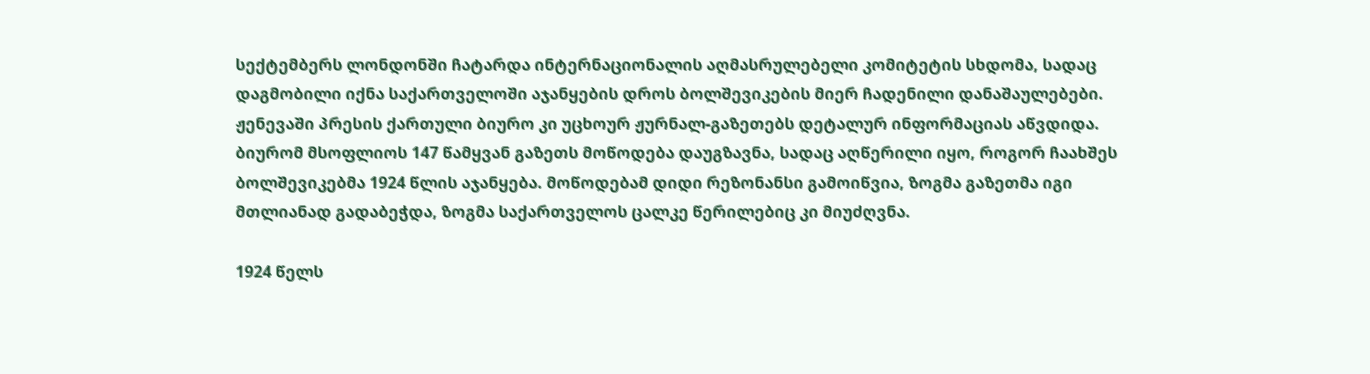სექტემბერს ლონდონში ჩატარდა ინტერნაციონალის აღმასრულებელი კომიტეტის სხდომა, სადაც დაგმობილი იქნა საქართველოში აჯანყების დროს ბოლშევიკების მიერ ჩადენილი დანაშაულებები. ჟენევაში პრესის ქართული ბიურო კი უცხოურ ჟურნალ-გაზეთებს დეტალურ ინფორმაციას აწვდიდა. ბიურომ მსოფლიოს 147 წამყვან გაზეთს მოწოდება დაუგზავნა, სადაც აღწერილი იყო, როგორ ჩაახშეს ბოლშევიკებმა 1924 წლის აჯანყება. მოწოდებამ დიდი რეზონანსი გამოიწვია, ზოგმა გაზეთმა იგი მთლიანად გადაბეჭდა, ზოგმა საქართველოს ცალკე წერილებიც კი მიუძღვნა.

1924 წელს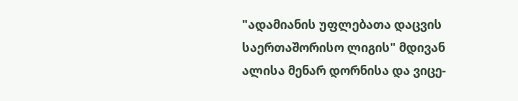"ადამიანის უფლებათა დაცვის საერთაშორისო ლიგის" მდივან ალისა მენარ დორნისა და ვიცე-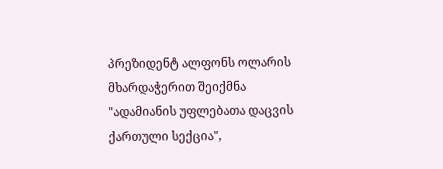პრეზიდენტ ალფონს ოლარის მხარდაჭერით შეიქმნა "ადამიანის უფლებათა დაცვის ქართული სექცია",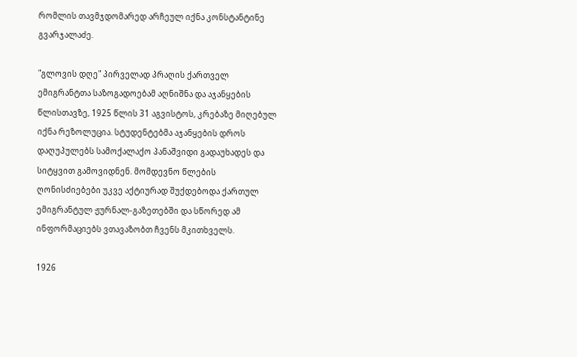რომლის თავმჯდომარედ არჩეულ იქნა კონსტანტინე გვარჯალაძე.

"გლოვის დღე" პირველად პრაღის ქართველ ემიგრანტთა საზოგადოებამ აღნიშნა და აჯანყების წლისთავზე, 1925 წლის 31 აგვისტოს, კრებაზე მიღებულ იქნა რეზოლუცია. სტუდენტებმა აჯანყების დროს დაღუპულებს სამოქალაქო პანაშვიდი გადაუხადეს და სიტყვით გამოვიდნენ. მომდევნო წლების ღონისძიებები უკვე აქტიურად შუქდებოდა ქართულ ემიგრანტულ ჟურნალ-გაზეთებში და სწორედ ამ ინფორმაციებს ვთავაზობთ ჩვენს მკითხველს.

1926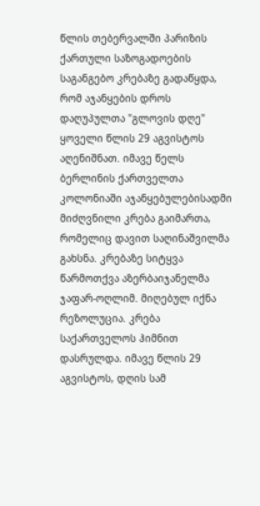წლის თებერვალში პარიზის ქართული საზოგადოების საგანგებო კრებაზე გადაწყდა, რომ აჯანყების დროს დაღუპულთა "გლოვის დღე" ყოველი წლის 29 აგვისტოს აღენიშნათ. იმავე წელს ბერლინის ქართველთა კოლონიაში აჯანყებულებისადმი მიძღვნილი კრება გაიმართა, რომელიც დავით საღინაშვილმა გახსნა. კრებაზე სიტყვა წარმოთქვა აზერბაიჯანელმა ჯაფარ-ოღლიმ. მიღებულ იქნა რეზოლუცია. კრება საქართველოს ჰიმნით დასრულდა. იმავე წლის 29 აგვისტოს, დღის სამ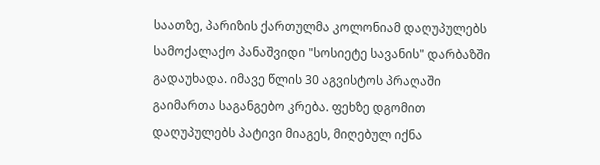საათზე, პარიზის ქართულმა კოლონიამ დაღუპულებს სამოქალაქო პანაშვიდი "სოსიეტე სავანის" დარბაზში გადაუხადა. იმავე წლის 30 აგვისტოს პრაღაში გაიმართა საგანგებო კრება. ფეხზე დგომით დაღუპულებს პატივი მიაგეს, მიღებულ იქნა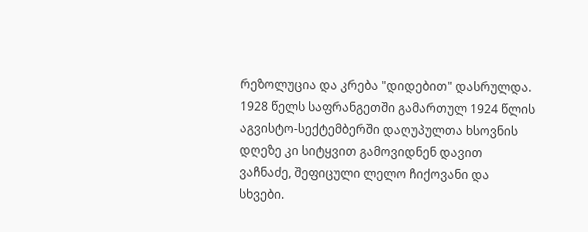რეზოლუცია და კრება "დიდებით" დასრულდა. 1928 წელს საფრანგეთში გამართულ 1924 წლის აგვისტო-სექტემბერში დაღუპულთა ხსოვნის დღეზე კი სიტყვით გამოვიდნენ დავით ვაჩნაძე, შეფიცული ლელო ჩიქოვანი და სხვები.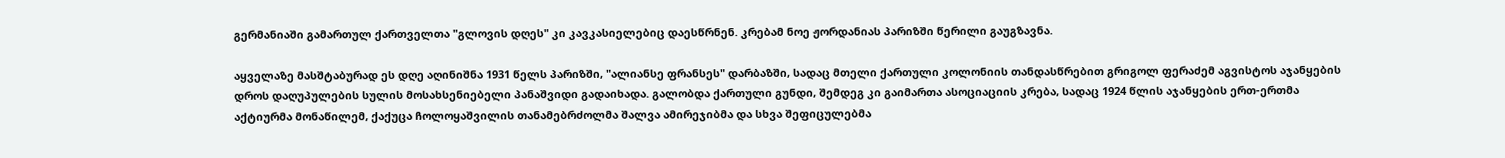გერმანიაში გამართულ ქართველთა "გლოვის დღეს" კი კავკასიელებიც დაესწრნენ. კრებამ ნოე ჟორდანიას პარიზში წერილი გაუგზავნა.

აყველაზე მასშტაბურად ეს დღე აღინიშნა 1931 წელს პარიზში, "ალიანსე ფრანსეს" დარბაზში, სადაც მთელი ქართული კოლონიის თანდასწრებით გრიგოლ ფერაძემ აგვისტოს აჯანყების დროს დაღუპულების სულის მოსახსენიებელი პანაშვიდი გადაიხადა. გალობდა ქართული გუნდი, შემდეგ კი გაიმართა ასოციაციის კრება, სადაც 1924 წლის აჯანყების ერთ-ერთმა აქტიურმა მონაწილემ, ქაქუცა ჩოლოყაშვილის თანამებრძოლმა შალვა ამირეჯიბმა და სხვა შეფიცულებმა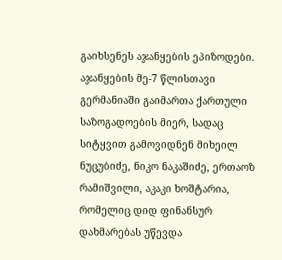გაიხსენეს აჯანყების ეპიზოდები. აჯანყების მე-7 წლისთავი გერმანიაში გაიმართა ქართული საზოგადოების მიერ, სადაც სიტყვით გამოვიდნენ მიხეილ ნუცუბიძე, ნიკო ნაკაშიძე, ერთაოზ რამიშვილი, აკაკი ხოშტარია, რომელიც დიდ ფინანსურ დახმარებას უწევდა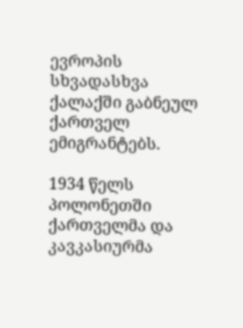ევროპის სხვადასხვა ქალაქში გაბნეულ ქართველ ემიგრანტებს.

1934 წელს პოლონეთში ქართველმა და  კავკასიურმა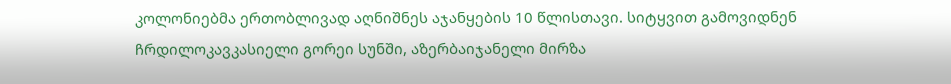კოლონიებმა ერთობლივად აღნიშნეს აჯანყების 10 წლისთავი. სიტყვით გამოვიდნენ ჩრდილოკავკასიელი გორეი სუნში, აზერბაიჯანელი მირზა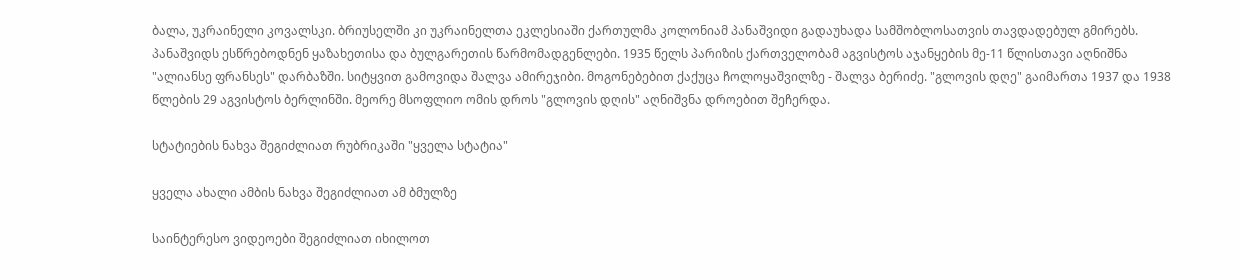ბალა, უკრაინელი კოვალსკი. ბრიუსელში კი უკრაინელთა ეკლესიაში ქართულმა კოლონიამ პანაშვიდი გადაუხადა სამშობლოსათვის თავდადებულ გმირებს. პანაშვიდს ესწრებოდნენ ყაზახეთისა და ბულგარეთის წარმომადგენლები. 1935 წელს პარიზის ქართველობამ აგვისტოს აჯანყების მე-11 წლისთავი აღნიშნა "ალიანსე ფრანსეს" დარბაზში. სიტყვით გამოვიდა შალვა ამირეჯიბი. მოგონებებით ქაქუცა ჩოლოყაშვილზე - შალვა ბერიძე. "გლოვის დღე" გაიმართა 1937 და 1938 წლების 29 აგვისტოს ბერლინში. მეორე მსოფლიო ომის დროს "გლოვის დღის" აღნიშვნა დროებით შეჩერდა.

სტატიების ნახვა შეგიძლიათ რუბრიკაში "ყველა სტატია"

ყველა ახალი ამბის ნახვა შეგიძლიათ ამ ბმულზე

საინტერესო ვიდეოები შეგიძლიათ იხილოთ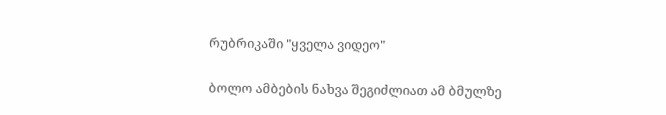რუბრიკაში "ყველა ვიდეო"

ბოლო ამბების ნახვა შეგიძლიათ ამ ბმულზე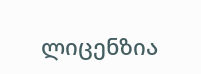ლიცენზია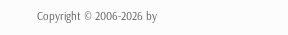Copyright © 2006-2026 by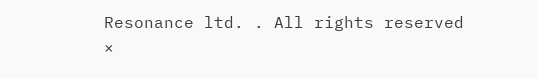Resonance ltd. . All rights reserved
×